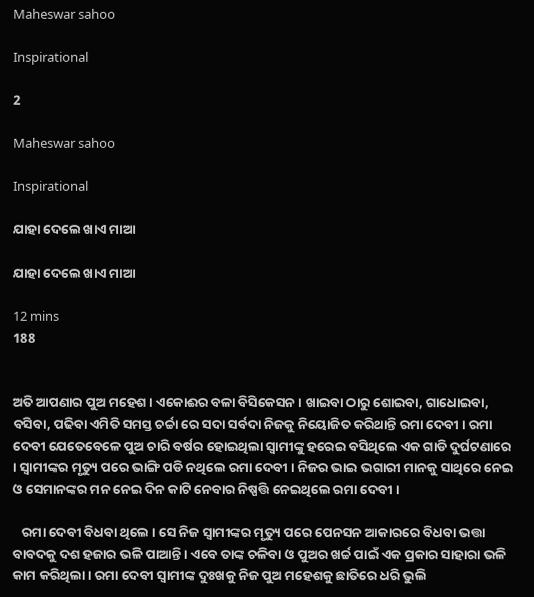Maheswar sahoo

Inspirational

2

Maheswar sahoo

Inspirational

ଯାହା ଦେଲେ ଖାଏ ମାଆ

ଯାହା ଦେଲେ ଖାଏ ମାଆ

12 mins
188


ଅତି ଆପଣାର ପୁଅ ମହେଶ । ଏକୋଈର ବଳା ବିସିକେସନ । ଖାଇବା ଠାରୁ ଶୋଇବା, ଗାଧୋଇବା, ବସିବା, ପଢିବା ଏମିତି ସମସ୍ତ ଚର୍ଚ୍ଚା ରେ ସଦା ସର୍ବଦା ନିଜକୁ ନିୟୋଜିତ କରିଥାନ୍ତି ରମା ଦେବୀ । ରମା ଦେବୀ ଯେତେବେଳେ ପୁଅ ଚାରି ବର୍ଷର ହୋଇଥିଲା ସ୍ୱାମୀଙ୍କୁ ହରେଇ ବସିଥିଲେ ଏକ ଗାଡି ଦୁର୍ଘଟଣାରେ । ସ୍ୱାମୀଙ୍କର ମୃତ୍ୟୁ ପରେ ଭାଙ୍ଗି ପଡି ନଥିଲେ ରମା ଦେବୀ । ନିଜର ଭାଇ ଭଗାରୀ ମାନକୁ ସାଥିରେ ନେଇ ଓ ସେମାନଙ୍କର ମନ ନେଇ ଦିନ କାଟି ନେବାର ନିଷ୍ପତ୍ତି ନେଇଥିଲେ ରମା ଦେବୀ ।

   ରମା ଦେବୀ ବିଧବା ଥିଲେ । ସେ ନିଜ ସ୍ୱାମୀଙ୍କର ମୃତ୍ୟୁ ପରେ ପେନସନ ଆକାରରେ ବିଧବା ଭତ୍ତା ବାବଦକୁ ଦଶ ହଜାର ଭଳି ପାଆନ୍ତି । ଏବେ ତାଙ୍କ ଚଳିବା ଓ ପୁଅର ଖର୍ଚ୍ଚ ପାଇଁ ଏକ ପ୍ରକାର ସାହାରା ଭଳି କାମ କରିଥିଲା । ରମା ଦେବୀ ସ୍ୱାମୀଙ୍କ ଦୁଃଖକୁ ନିଜ ପୁଅ ମହେଶକୁ ଛାତିରେ ଧରି ଭୁଲି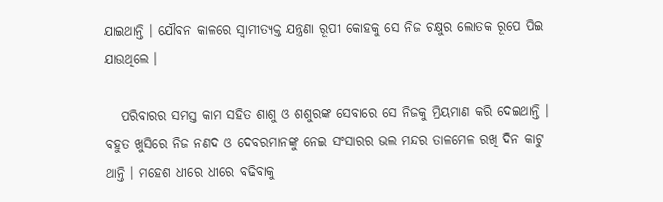ଯାଇଥାନ୍ତି । ଯୌବନ କାଳରେ ସ୍ୱାମୀତ୍ୟକ୍ତ ଯନ୍ତ୍ରଣା ରୂପୀ କୋହକୁ ସେ ନିଜ ଚକ୍ଷୁର ଲୋତକ ରୂପେ ପିଇ ଯାଉଥିଲେ ।

   ପରିବାରର ସମସ୍ତ କାମ ସହିତ ଶାଶୁ ଓ ଶଶୁରଙ୍କ ସେବାରେ ସେ ନିଜକୁ ମ୍ରିୟମାଣ କରି ଦେଇଥାନ୍ତି । ବହୁତ ଖୁସିରେ ନିଜ ନଣଦ ଓ ଦେବରମାନଙ୍କୁ ନେଇ ସଂସାରର ଭଲ ମନ୍ଦର ତାଳମେଳ ରଖି ଦିନ କାଟୁ ଥାନ୍ତି । ମହେଶ ଧୀରେ ଧୀରେ ବଢିବାକୁ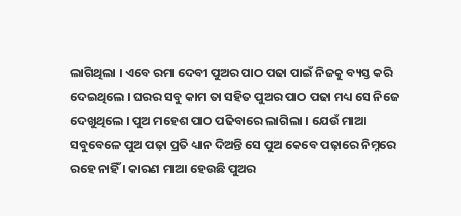ଲାଗିଥିଲା । ଏବେ ରମା ଦେବୀ ପୁଅର ପାଠ ପଢା ପାଇଁ ନିଜକୁ ବ୍ୟସ୍ତ କରି ଦେଇଥିଲେ । ଘରର ସବୁ କାମ ତା ସହିତ ପୁଅର ପାଠ ପଢା ମଧ୍ୟ ସେ ନିଜେ ଦେଖୁଥିଲେ । ପୁଅ ମହେଶ ପାଠ ପଢିବାରେ ଲାଗିଲା । ଯେଉଁ ମାଆ ସବୁବେଳେ ପୁଅ ପଢ଼ା ପ୍ରତି ଧ୍ୟାନ ଦିଅନ୍ତି ସେ ପୁଅ କେବେ ପଢ଼ାରେ ନିମ୍ନରେ ରହେ ନାହିଁ । କାରଣ ମାଆ ହେଉଛି ପୁଅର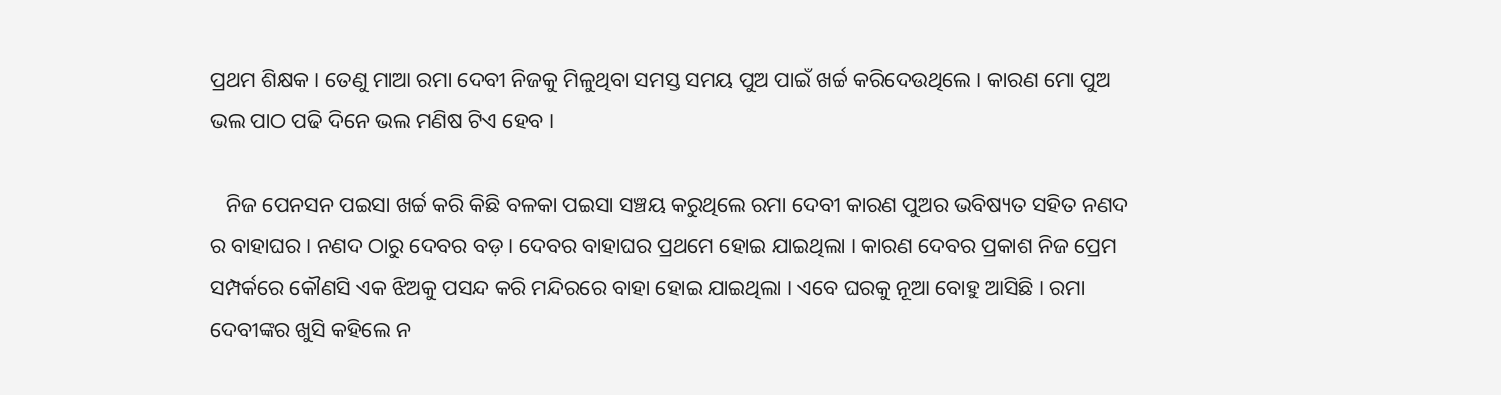ପ୍ରଥମ ଶିକ୍ଷକ । ତେଣୁ ମାଆ ରମା ଦେବୀ ନିଜକୁ ମିଳୁଥିବା ସମସ୍ତ ସମୟ ପୁଅ ପାଇଁ ଖର୍ଚ୍ଚ କରିଦେଉଥିଲେ । କାରଣ ମୋ ପୁଅ ଭଲ ପାଠ ପଢି ଦିନେ ଭଲ ମଣିଷ ଟିଏ ହେବ ।

   ନିଜ ପେନସନ ପଇସା ଖର୍ଚ୍ଚ କରି କିଛି ବଳକା ପଇସା ସଞ୍ଚୟ କରୁଥିଲେ ରମା ଦେବୀ କାରଣ ପୁଅର ଭବିଷ୍ୟତ ସହିତ ନଣଦ ର ବାହାଘର । ନଣଦ ଠାରୁ ଦେବର ବଡ଼ । ଦେବର ବାହାଘର ପ୍ରଥମେ ହୋଇ ଯାଇଥିଲା । କାରଣ ଦେବର ପ୍ରକାଶ ନିଜ ପ୍ରେମ ସମ୍ପର୍କରେ କୌଣସି ଏକ ଝିଅକୁ ପସନ୍ଦ କରି ମନ୍ଦିରରେ ବାହା ହୋଇ ଯାଇଥିଲା । ଏବେ ଘରକୁ ନୂଆ ବୋହୁ ଆସିଛି । ରମା ଦେବୀଙ୍କର ଖୁସି କହିଲେ ନ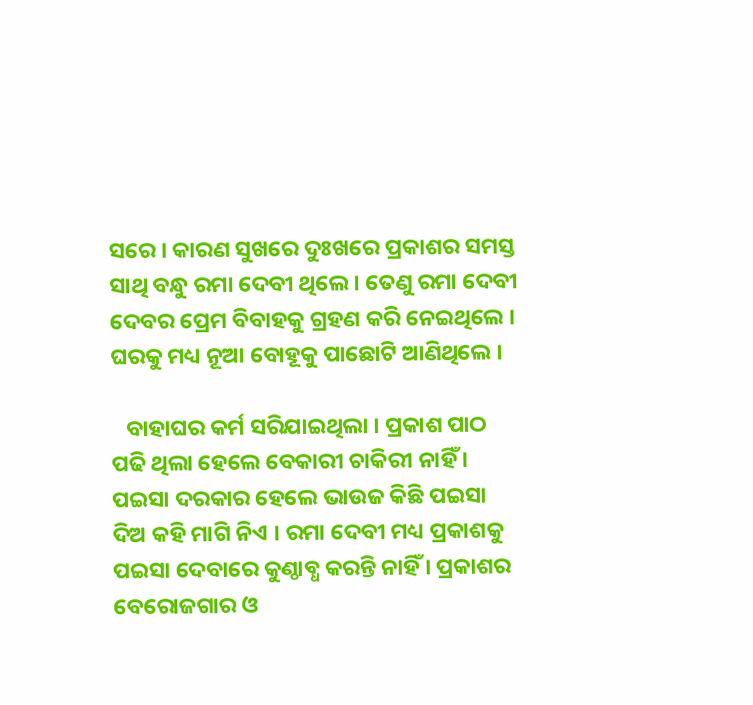ସରେ । କାରଣ ସୁଖରେ ଦୁଃଖରେ ପ୍ରକାଶର ସମସ୍ତ ସାଥି ବନ୍ଧୁ ରମା ଦେବୀ ଥିଲେ । ତେଣୁ ରମା ଦେବୀ ଦେବର ପ୍ରେମ ବିବାହକୁ ଗ୍ରହଣ କରି ନେଇଥିଲେ । ଘରକୁ ମଧ୍ୟ ନୂଆ ବୋହୂକୁ ପାଛୋଟି ଆଣିଥିଲେ ।

   ବାହାଘର କର୍ମ ସରିଯାଇଥିଲା । ପ୍ରକାଶ ପାଠ ପଢି ଥିଲା ହେଲେ ବେକାରୀ ଚାକିରୀ ନାହିଁ । ପଇସା ଦରକାର ହେଲେ ଭାଉଜ କିଛି ପଇସା ଦିଅ କହି ମାଗି ନିଏ । ରମା ଦେବୀ ମଧ୍ୟ ପ୍ରକାଶକୁ ପଇସା ଦେବାରେ କୁଣ୍ଠାବ୍ଧ କରନ୍ତି ନାହିଁ । ପ୍ରକାଶର ବେରୋଜଗାର ଓ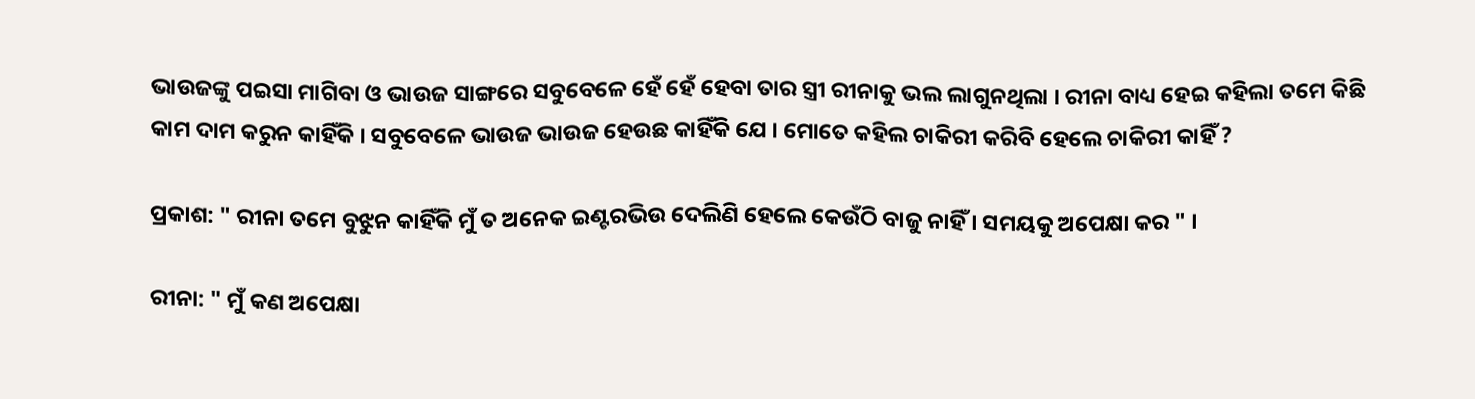ଭାଉଜଙ୍କୁ ପଇସା ମାଗିବା ଓ ଭାଉଜ ସାଙ୍ଗରେ ସବୁବେଳେ ହେଁ ହେଁ ହେବା ତାର ସ୍ତ୍ରୀ ରୀନାକୁ ଭଲ ଲାଗୁନଥିଲା । ରୀନା ବାଧ୍ୟ ହେଇ କହିଲା ତମେ କିଛି କାମ ଦାମ କରୁନ କାହିଁକି । ସବୁବେଳେ ଭାଉଜ ଭାଉଜ ହେଉଛ କାହିଁକି ଯେ । ମୋତେ କହିଲ ଚାକିରୀ କରିବି ହେଲେ ଚାକିରୀ କାହିଁ ?

ପ୍ରକାଶ: " ରୀନା ତମେ ବୁଝୁନ କାହିଁକି ମୁଁ ତ ଅନେକ ଇଣ୍ଟରଭିଉ ଦେଲିଣି ହେଲେ କେଉଁଠି ବାଜୁ ନାହିଁ । ସମୟକୁ ଅପେକ୍ଷା କର " ।

ରୀନା: " ମୁଁ କଣ ଅପେକ୍ଷା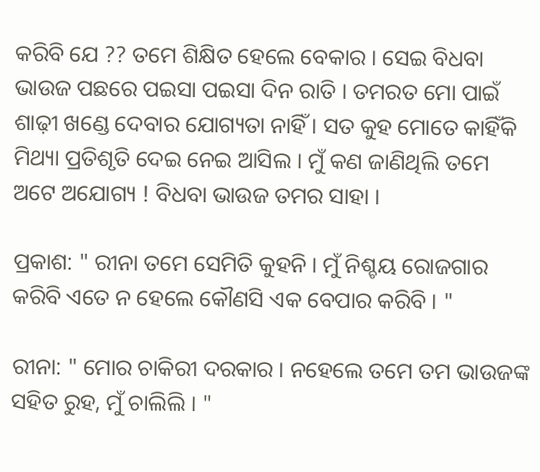କରିବି ଯେ ?? ତମେ ଶିକ୍ଷିତ ହେଲେ ବେକାର । ସେଇ ବିଧବା ଭାଉଜ ପଛରେ ପଇସା ପଇସା ଦିନ ରାତି । ତମରତ ମୋ ପାଇଁ ଶାଢ଼ୀ ଖଣ୍ଡେ ଦେବାର ଯୋଗ୍ୟତା ନାହିଁ । ସତ କୁହ ମୋତେ କାହିଁକି ମିଥ୍ୟା ପ୍ରତିଶୃତି ଦେଇ ନେଇ ଆସିଲ । ମୁଁ କଣ ଜାଣିଥିଲି ତମେ ଅଟେ ଅଯୋଗ୍ୟ ! ବିଧବା ଭାଉଜ ତମର ସାହା ।

ପ୍ରକାଶ: " ରୀନା ତମେ ସେମିତି କୁହନି । ମୁଁ ନିଶ୍ଚୟ ରୋଜଗାର କରିବି ଏତେ ନ ହେଲେ କୌଣସି ଏକ ବେପାର କରିବି । "

ରୀନା: " ମୋର ଚାକିରୀ ଦରକାର । ନହେଲେ ତମେ ତମ ଭାଉଜଙ୍କ ସହିତ ରୁହ, ମୁଁ ଚାଲିଲି । "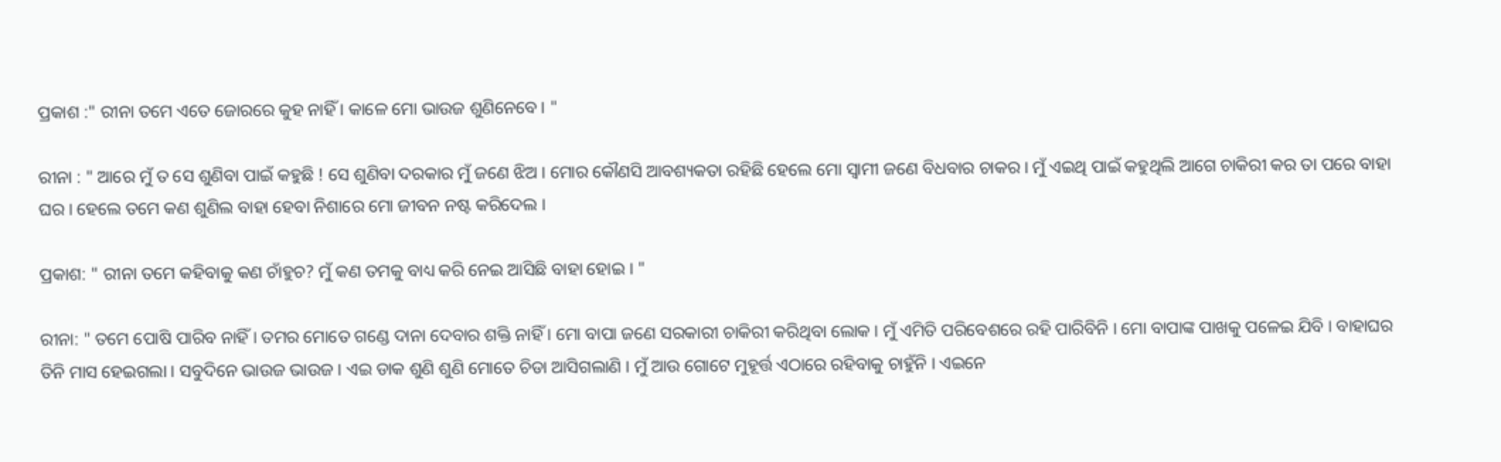ପ୍ରକାଶ :" ରୀନା ତମେ ଏତେ ଜୋରରେ କୁହ ନାହିଁ । କାଳେ ମୋ ଭାଉଜ ଶୁଣିନେବେ। "

ରୀନା : " ଆରେ ମୁଁ ତ ସେ ଶୁଣିବା ପାଇଁ କହୁଛି ! ସେ ଶୁଣିବା ଦରକାର ମୁଁ ଜଣେ ଝିଅ । ମୋର କୌଣସି ଆବଶ୍ୟକତା ରହିଛି ହେଲେ ମୋ ସ୍ୱାମୀ ଜଣେ ବିଧବାର ଚାକର । ମୁଁ ଏଇଥି ପାଇଁ କହୁଥିଲି ଆଗେ ଚାକିରୀ କର ତା ପରେ ବାହା ଘର । ହେଲେ ତମେ କଣ ଶୁଣିଲ ବାହା ହେବା ନିଶାରେ ମୋ ଜୀବନ ନଷ୍ଟ କରିଦେଲ ।

ପ୍ରକାଶ: " ରୀନା ତମେ କହିବାକୁ କଣ ଚାଁହୁଚ? ମୁଁ କଣ ତମକୁ ବାଧ୍ୟ କରି ନେଇ ଆସିଛି ବାହା ହୋଇ । "

ରୀନା: " ତମେ ପୋଷି ପାରିବ ନାହିଁ । ତମର ମୋତେ ଗଣ୍ଡେ ଦାନା ଦେବାର ଶକ୍ତି ନାହିଁ । ମୋ ବାପା ଜଣେ ସରକାରୀ ଚାକିରୀ କରିଥିବା ଲୋକ । ମୁଁ ଏମିତି ପରିବେଶରେ ରହି ପାରିବିନି । ମୋ ବାପାଙ୍କ ପାଖକୁ ପଳେଇ ଯିବି । ବାହାଘର ତିନି ମାସ ହେଇଗଲା । ସବୁଦିନେ ଭାଉଜ ଭାଉଜ । ଏଇ ଡାକ ଶୁଣି ଶୁଣି ମୋତେ ଚିଡା ଆସିଗଲାଣି । ମୁଁ ଆଉ ଗୋଟେ ମୁହୂର୍ତ୍ତ ଏଠାରେ ରହିବାକୁ ଚାହୁଁନି । ଏଇନେ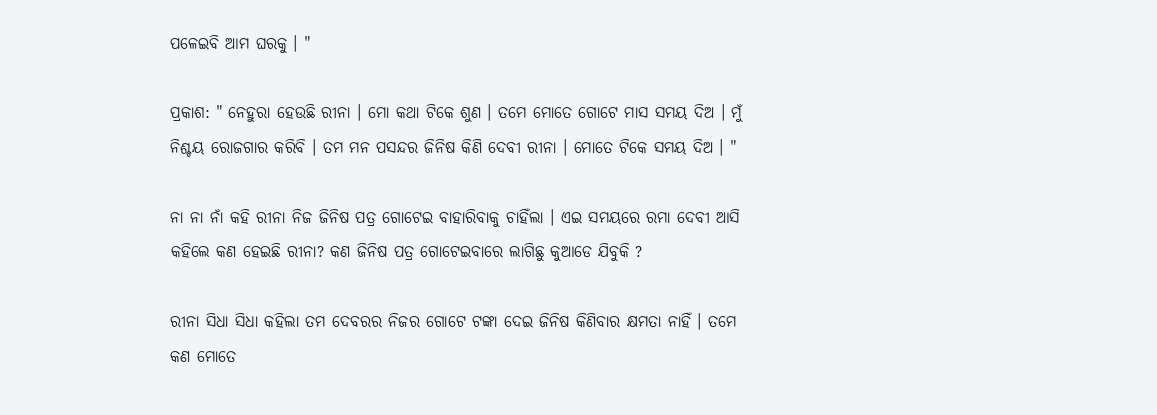ପଳେଇବି ଆମ ଘରକୁ । "

ପ୍ରକାଶ: " ନେହୁରା ହେଉଛି ରୀନା । ମୋ କଥା ଟିକେ ଶୁଣ । ତମେ ମୋତେ ଗୋଟେ ମାସ ସମୟ ଦିଅ । ମୁଁ ନିଶ୍ଚୟ ରୋଜଗାର କରିବି । ତମ ମନ ପସନ୍ଦର ଜିନିଷ କିଣି ଦେବୀ ରୀନା । ମୋତେ ଟିକେ ସମୟ ଦିଅ । "

ନା ନା ନାଁ କହି ରୀନା ନିଜ ଜିନିଷ ପତ୍ର ଗୋଟେଇ ବାହାରିବାକୁ ଚାହିଁଲା । ଏଇ ସମୟରେ ରମା ଦେବୀ ଆସି କହିଲେ କଣ ହେଇଛି ରୀନା? କଣ ଜିନିଷ ପତ୍ର ଗୋଟେଇବାରେ ଲାଗିଛୁ କୁଆଡେ ଯିବୁକି ?

ରୀନା ସିଧା ସିଧା କହିଲା ତମ ଦେବରର ନିଜର ଗୋଟେ ଟଙ୍କା ଦେଇ ଜିନିଷ କିଣିବାର କ୍ଷମତା ନାହିଁ । ତମେ କଣ ମୋତେ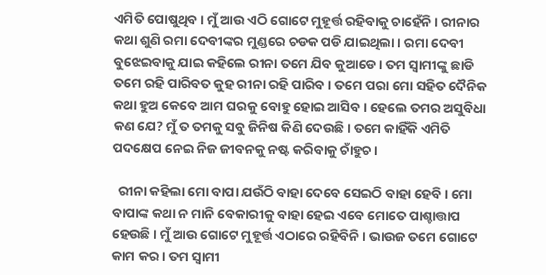ଏମିତି ପୋଷୁଥିବ । ମୁଁ ଆଉ ଏଠି ଗୋଟେ ମୁହୂର୍ତ୍ତ ରହିବାକୁ ଚାହେଁନି । ରୀନାର କଥା ଶୁଣି ରମା ଦେବୀଙ୍କର ମୁଣ୍ଡରେ ଚଡକ ପଡି ଯାଇଥିଲା । ରମା ଦେବୀ ବୁଝେଇବାକୁ ଯାଇ କହିଲେ ରୀନା ତମେ ଯିବ କୁଆଡେ । ତମ ସ୍ୱାମୀଙ୍କୁ ଛାଡି ତମେ ରହି ପାରିବତ କୁହ ରୀନା ରହି ପାରିବ । ତମେ ପରା ମୋ ସହିତ ଦୈନିକ କଥା ହୁଅ କେବେ ଆମ ଘରକୁ ବୋହୁ ହୋଇ ଆସିବ । ହେଲେ ତମର ଅସୁବିଧା କଣ ଯେ? ମୁଁ ତ ତମକୁ ସବୁ ଜିନିଷ କିଣି ଦେଉଛି । ତମେ କାହିଁକି ଏମିତି ପଦକ୍ଷେପ ନେଇ ନିଜ ଜୀବନକୁ ନଷ୍ଟ କରିବାକୁ ଚାଁହୁଚ ।

  ରୀନା କହିଲା ମୋ ବାପା ଯଉଁଠି ବାହା ଦେବେ ସେଇଠି ବାହା ହେବି । ମୋ ବାପାଙ୍କ କଥା ନ ମାନି ବେକାରୀକୁ ବାହା ହେଇ ଏବେ ମୋତେ ପାଶ୍ଚାତ୍ତାପ ହେଉଛି । ମୁଁ ଆଉ ଗୋଟେ ମୁହୂର୍ତ୍ତ ଏଠାରେ ରହିବିନି । ଭାଉଜ ତମେ ଗୋଟେ କାମ କର । ତମ ସ୍ବାମୀ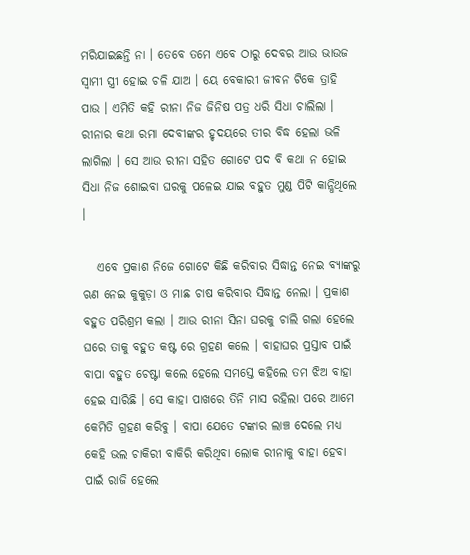ମରିଯାଇଛନ୍ତି ନା । ତେବେ ତମେ ଏବେ ଠାରୁ ଦେବର ଆଉ ଭାଉଜ ସ୍ୱାମୀ ସ୍ତ୍ରୀ ହୋଇ ଚଳି ଯାଅ । ୟେ ବେକାରୀ ଜୀବନ ଟିକେ ତ୍ରାହି ପାଉ । ଏମିତି କହି ରୀନା ନିଜ ଜିନିଷ ପତ୍ର ଧରି ସିଧା ଚାଲିଲା । ରୀନାର କଥା ରମା ଦେବୀଙ୍କର ହୃଦୟରେ ତୀର ବିଦ୍ଧ ହେଲା ଭଳି ଲାଗିଲା । ସେ ଆଉ ରୀନା ସହିତ ଗୋଟେ ପଦ ବି କଥା ନ ହୋଇ ସିଧା ନିଜ ଶୋଇବା ଘରକୁ ପଳେଇ ଯାଇ ବହୁତ ମୁଣ୍ଡ ପିଟି କାନ୍ଧିଥିଲେ ।

   ଏବେ ପ୍ରକାଶ ନିଜେ ଗୋଟେ କିଛି କରିବାର ସିଦ୍ଧାନ୍ତ ନେଇ ବ୍ୟାଙ୍କରୁ ଋଣ ନେଇ କୁକୁଡ଼ା ଓ ମାଛ ଚାଷ କରିବାର ସିଦ୍ଧାନ୍ତ ନେଲା । ପ୍ରକାଶ ବହୁତ ପରିଶ୍ରମ କଲା । ଆଉ ରୀନା ସିନା ଘରକୁ ଚାଲି ଗଲା ହେଲେ ଘରେ ତାକୁ ବହୁତ କଷ୍ଟ ରେ ଗ୍ରହଣ କଲେ । ବାହାଘର ପ୍ରସ୍ତାବ ପାଇଁ ବାପା ବହୁତ ଚେଷ୍ଟା କଲେ ହେଲେ ସମସ୍ତେ କହିଲେ ତମ ଝିଅ ବାହା ହେଇ ସାରିଛି । ସେ କାହା ପାଖରେ ତିନି ମାସ ରହିଲା ପରେ ଆମେ କେମିତି ଗ୍ରହଣ କରିବୁ । ବାପା ଯେତେ ଟଙ୍କାର ଲାଞ୍ଚ ଦେଲେ ମଧ୍ୟ କେହି ଭଲ ଚାକିରୀ ବାକିରି କରିଥିବା ଲୋକ ରୀନାକୁ ବାହା ହେବା ପାଇଁ ରାଜି ହେଲେ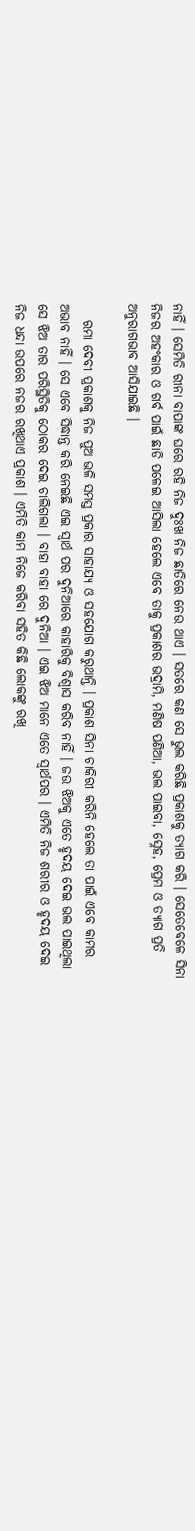ନାହିଁ । ସେମିତି ରୀନା ବାପାଙ୍କ ଘରେ ରହି ନିଜ ଦୁଃଖ ନିଜ ଛାତିରେ ନେଉ ଥାଏ । ସତରେ କଣ ସେ ଭୁଲ କରିଛି ପ୍ରକାଶକୁ ତ୍ୟାଗ କରି । ସେତେବେଳେ ସିନା ନିଜର ଅହଂକାର ଓ ଗର୍ବ ପାଇଁ ଛାଡି ପଳେଇ ଆସିଲା ହେଲେ ଏବେ ତାକୁ ପ୍ରକାଶର ଭଦ୍ରାମି, ମଣିଷ ପଣିଆ, ଭଲ ପାଇବା, ସ୍ନେହ, ପ୍ରେମ ଓ ତ୍ୟାଗ ପ୍ରତି ଅନୁରାଗଭାବ ଆସିଯାଇଛି ।

   ରମା ଦେବୀ ପ୍ରକାଶକୁ ନିଜ ପୁଅ ଭଳି ସମସ୍ତ ପ୍ରକାର ସାହାଯ୍ୟ ଓ ସହଯୋଗ କରୁଥାନ୍ତି । ପ୍ରକାଶ ସିନା ଚାକିରୀ କରିନି ହେଲେ ତା ପାଇଁ ଏବେ କାମର ଅଭାବ ନାହିଁ । ସେ ଏବେ ସିଦ୍ଧାନ୍ତ କରି ନେଇଛି ଏଇ ସ୍ୱାର୍ଥ ପର ଦୁନିଆରେ କାହାରିକୁ ବିଶ୍ୱାସ କରିବ ନାହିଁ । ଜଉ ଝିଅକୁ ଏତେ ହୃଦୟ ଦେଇ ଭଲ ପାଇଥିଲା ସେ ଝିଅ ତାର ପରିସ୍ଥିତିକୁ ଠୋକର ଦେଇ ଚାଲିଗଲା । ବାହା ବାହା ରେ ଦୁନିଆ । ଏଇ ଝିଅ ମାନେ ଏତେ ସ୍ୱାର୍ଥପର । ଏମିତି ନିଜ ଶରୀର ଓ ହୃଦୟ ଦେଇ ନିଜ ଧନ୍ଦା ଉପରେ ନଜର ରଖିଥାଏ ପ୍ରକାଶ । ଏମିତି କାମ ନିଜେ କରିବା ସହିତ କିଛି ଲୋକଙ୍କୁ ରଖି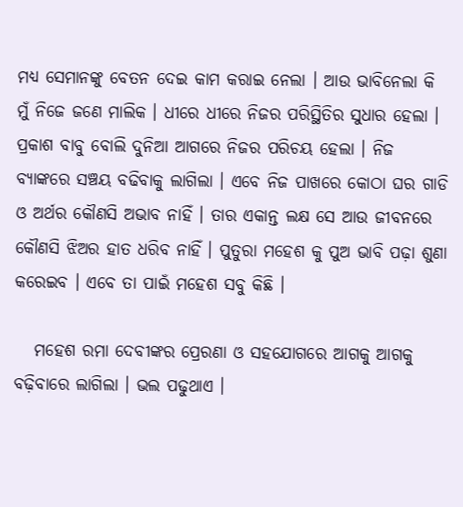ମଧ୍ୟ ସେମାନଙ୍କୁ ବେତନ ଦେଇ କାମ କରାଇ ନେଲା । ଆଉ ଭାବିନେଲା କି ମୁଁ ନିଜେ ଜଣେ ମାଲିକ । ଧୀରେ ଧୀରେ ନିଜର ପରିସ୍ଥିତିର ସୁଧାର ହେଲା । ପ୍ରକାଶ ବାବୁ ବୋଲି ଦୁନିଆ ଆଗରେ ନିଜର ପରିଚୟ ହେଲା । ନିଜ ବ୍ୟାଙ୍କରେ ସଞ୍ଚୟ ବଢିବାକୁ ଲାଗିଲା । ଏବେ ନିଜ ପାଖରେ କୋଠା ଘର ଗାଡି ଓ ଅର୍ଥର କୌଣସି ଅଭାବ ନାହିଁ । ତାର ଏକାନ୍ତ ଲକ୍ଷ ସେ ଆଉ ଜୀବନରେ କୌଣସି ଝିଅର ହାତ ଧରିବ ନାହିଁ । ପୁତୁରା ମହେଶ କୁ ପୁଅ ଭାବି ପଢ଼ା ଶୁଣା କରେଇବ । ଏବେ ତା ପାଇଁ ମହେଶ ସବୁ କିଛି ।

   ମହେଶ ରମା ଦେବୀଙ୍କର ପ୍ରେରଣା ଓ ସହଯୋଗରେ ଆଗକୁ ଆଗକୁ ବଢ଼ିବାରେ ଲାଗିଲା । ଭଲ ପଢୁଥାଏ ।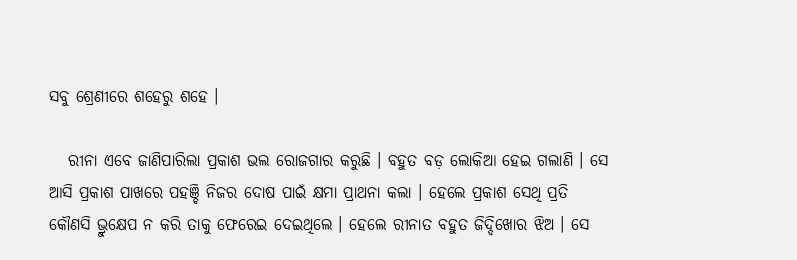ସବୁ ଶ୍ରେଣୀରେ ଶହେରୁ ଶହେ ।

   ରୀନା ଏବେ ଜାଣିପାରିଲା ପ୍ରକାଶ ଭଲ ରୋଜଗାର କରୁଛି । ବହୁତ ବଡ଼ ଲୋକିଆ ହେଇ ଗଲାଣି । ସେ ଆସି ପ୍ରକାଶ ପାଖରେ ପହଞ୍ଚି ନିଜର ଦୋଷ ପାଇଁ କ୍ଷମା ପ୍ରାଥନା କଲା । ହେଲେ ପ୍ରକାଶ ସେଥି ପ୍ରତି କୌଣସି ଭ୍ରୁକ୍ଷେପ ନ କରି ତାକୁ ଫେରେଇ ଦେଇଥିଲେ । ହେଲେ ରୀନାତ ବହୁତ ଜିଦ୍ଦିଖୋର ଝିଅ । ସେ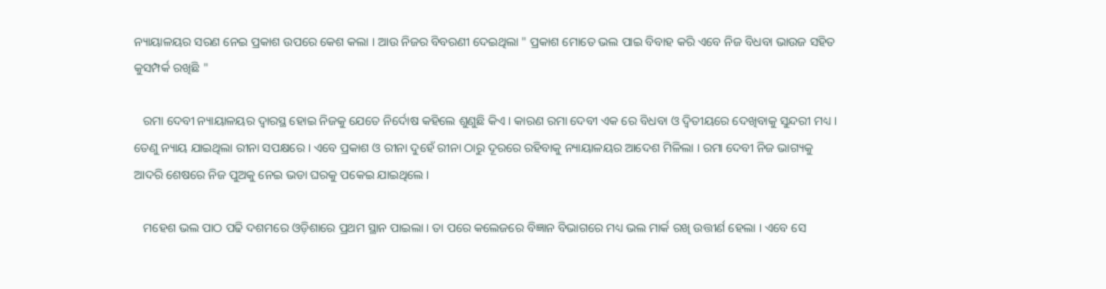ନ୍ୟାୟାଳୟର ସରଣ ନେଇ ପ୍ରକାଶ ଉପରେ କେଶ କଲା । ଆଉ ନିଜର ବିବରଣୀ ଦେଇଥିଲା " ପ୍ରକାଶ ମୋତେ ଭଲ ପାଇ ବିବାହ କରି ଏବେ ନିଜ ବିଧବା ଭାଉଜ ସହିତ କୁସମ୍ପର୍କ ରଖିଛି "

   ରମା ଦେବୀ ନ୍ୟାୟାଳୟର ଦ୍ୱାରସ୍ଥ ହୋଇ ନିଜକୁ ଯେତେ ନିର୍ଦୋଷ କହିଲେ ଶୁଣୁଛି କିଏ । କାରଣ ରମା ଦେବୀ ଏକ ରେ ବିଧବା ଓ ଦ୍ବିତୀୟରେ ଦେଖିବାକୁ ସୁନ୍ଦରୀ ମଧ୍ୟ । ତେଣୁ ନ୍ୟାୟ ଯାଇଥିଲା ରୀନା ସପକ୍ଷରେ । ଏବେ ପ୍ରକାଶ ଓ ରୀନା ଦୁହେଁ ରୀନା ଠାରୁ ଦୂରରେ ରହିବାକୁ ନ୍ୟାୟାଳୟର ଆଦେଶ ମିଳିଲା । ରମା ଦେବୀ ନିଜ ଭାଗ୍ୟକୁ ଆଦରି ଶେଷରେ ନିଜ ପୁଅକୁ ନେଇ ଭଡା ଘରକୁ ପକେଇ ଯାଇଥିଲେ ।

   ମହେଶ ଭଲ ପାଠ ପଢି ଦଶମରେ ଓଡ଼ିଶାରେ ପ୍ରଥମ ସ୍ଥାନ ପାଇଲା । ତା ପରେ କଲେଜରେ ବିଜ୍ଞାନ ବିଭାଗରେ ମଧ୍ୟ ଭଲ ମାର୍କ ରଖି ଉତ୍ତୀର୍ଣ ହେଲା । ଏବେ ସେ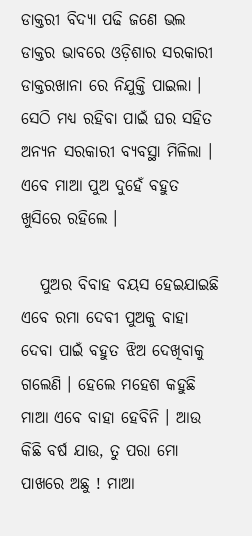ଡାକ୍ତରୀ ବିଦ୍ୟା ପଢି ଜଣେ ଭଲ ଡାକ୍ତର ଭାବରେ ଓଡ଼ିଶାର ସରକାରୀ ଡାକ୍ତରଖାନା ରେ ନିଯୁକ୍ତି ପାଇଲା । ସେଠି ମଧ୍ୟ ରହିବା ପାଇଁ ଘର ସହିତ ଅନ୍ୟନ ସରକାରୀ ବ୍ୟବସ୍ଥା ମିଳିଲା । ଏବେ ମାଆ ପୁଅ ଦୁହେଁ ବହୁତ ଖୁସିରେ ରହିଲେ ।

   ପୁଅର ବିବାହ ବୟସ ହେଇଯାଇଛି ଏବେ ରମା ଦେବୀ ପୁଅକୁ ବାହା ଦେବା ପାଇଁ ବହୁତ ଝିଅ ଦେଖିବାକୁ ଗଲେଣି । ହେଲେ ମହେଶ କହୁଛି ମାଆ ଏବେ ବାହା ହେବିନି । ଆଉ କିଛି ବର୍ଷ ଯାଉ, ତୁ ପରା ମୋ ପାଖରେ ଅଛୁ ! ମାଆ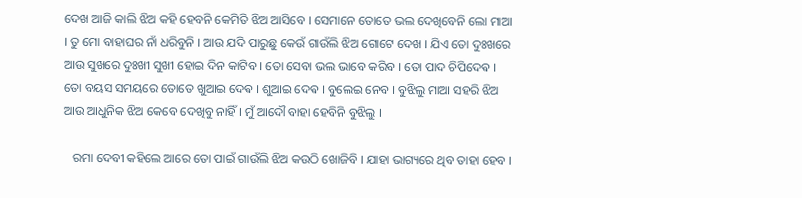ଦେଖ ଆଜି କାଲି ଝିଅ କହି ହେବନି କେମିତି ଝିଅ ଆସିବେ । ସେମାନେ ତୋତେ ଭଲ ଦେଖିବେନି ଲୋ ମାଆ । ତୁ ମୋ ବାହାଘର ନାଁ ଧରିବୁନି । ଆଉ ଯଦି ପାରୁଛୁ କେଉଁ ଗାଉଁଲି ଝିଅ ଗୋଟେ ଦେଖ । ଯିଏ ତୋ ଦୁଃଖରେ ଆଉ ସୁଖରେ ଦୁଃଖୀ ସୁଖୀ ହୋଇ ଦିନ କାଟିବ । ତୋ ସେବା ଭଲ ଭାବେ କରିବ । ତୋ ପାଦ ଚିପିଦେଵ । ତୋ ବୟସ ସମୟରେ ତୋତେ ଖୁଆଇ ଦେଵ । ଶୁଆଇ ଦେଵ । ବୁଲେଇ ନେବ । ବୁଝିଲୁ ମାଆ ସହରି ଝିଅ ଆଉ ଆଧୁନିକ ଝିଅ କେବେ ଦେଖିବୁ ନାହିଁ । ମୁଁ ଆଦୌ ବାହା ହେବିନି ବୁଝିଲୁ ।

   ରମା ଦେବୀ କହିଲେ ଆରେ ତୋ ପାଇଁ ଗାଉଁଲି ଝିଅ କଉଠି ଖୋଜିବି । ଯାହା ଭାଗ୍ୟରେ ଥିବ ତାହା ହେବ ।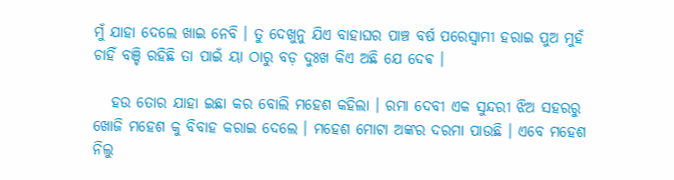ମୁଁ ଯାହା ଦେଲେ ଖାଇ ନେବି । ତୁ ଦେଖୁନୁ ଯିଏ ବାହାଘର ପାଞ୍ଚ ବର୍ଷ ପରେସ୍ୱାମୀ ହରାଇ ପୁଅ ମୁହଁ ଚାହିଁ ବଞ୍ଚି ରହିଛି ତା ପାଇଁ ୟା ଠାରୁ ବଡ଼ ଦୁଃଖ କିଏ ଅଛି ଯେ ଦେଵ ।

   ହଉ ତୋର ଯାହା ଇଛା କର ବୋଲି ମହେଶ କହିଲା । ରମା ଦେବୀ ଏକ ସୁନ୍ଦରୀ ଝିଅ ସହରରୁ ଖୋଜି ମହେଶ କୁ ବିବାହ କରାଇ ଦେଲେ । ମହେଶ ମୋଟା ଅଙ୍କର ଦରମା ପାଉଛି । ଏବେ ମହେଶ ନିଲୁ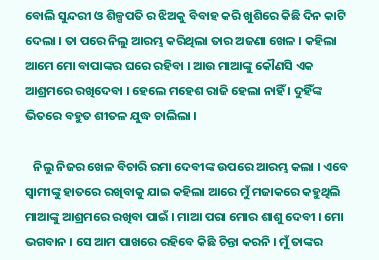ବୋଲି ସୁନ୍ଦରୀ ଓ ଶିଳ୍ପପତି ର ଝିଅକୁ ବିବାହ କରି ଖୁଶିରେ କିଛି ଦିନ କାଟି ଦେଲା । ତା ପରେ ନିଲୁ ଆରମ୍ଭ କରିଥିଲା ତାର ଅଜଣା ଖେଳ । କହିଲା ଆମେ ମୋ ବାପାଙ୍କର ଘରେ ରହିବା । ଆଉ ମାଆଙ୍କୁ କୌଣସି ଏକ ଆଶ୍ରମରେ ରଖିଦେବା । ହେଲେ ମହେଶ ରାଜି ହେଲା ନାହିଁ । ଦୁହିଁଙ୍କ ଭିତରେ ବହୁତ ଶୀତଳ ଯୁଦ୍ଧ ଚାଲିଲା ।

   ନିଲୁ ନିଜର ଖେଳ ବିଚାରି ରମା ଦେବୀଙ୍କ ଉପରେ ଆରମ୍ଭ କଲା । ଏବେ ସ୍ୱାମୀଙ୍କୁ ହାତରେ ରଖିବାକୁ ଯାଇ କହିଲା ଆରେ ମୁଁ ମଜାକରେ କହୁଥିଲି ମାଆଙ୍କୁ ଆଶ୍ରମରେ ରଖିବା ପାଇଁ । ମାଆ ପରା ମୋର ଶାଶୁ ଦେବୀ । ମୋ ଭଗବାନ । ସେ ଆମ ପାଖରେ ରହିବେ କିଛି ଚିନ୍ତା କରନି । ମୁଁ ତାଙ୍କର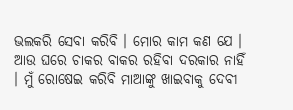ଭଲକରି ସେବା କରିବି । ମୋର କାମ କଣ ଯେ । ଆଉ ଘରେ ଚାକର ବାକର ରହିବା ଦରକାର ନାହିଁ । ମୁଁ ରୋଷେଇ କରିବି ମାଆଙ୍କୁ ଖାଇବାକୁ ଦେବୀ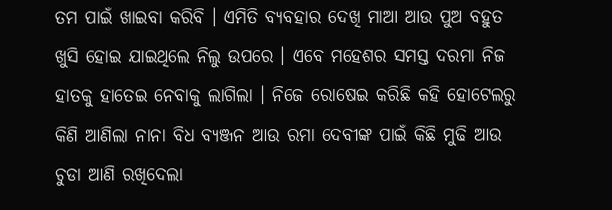ତମ ପାଇଁ ଖାଇବା କରିବି । ଏମିତି ବ୍ୟବହାର ଦେଖି ମାଆ ଆଉ ପୁଅ ବହୁତ ଖୁସି ହୋଇ ଯାଇଥିଲେ ନିଲୁ ଉପରେ । ଏବେ ମହେଶର ସମସ୍ତ ଦରମା ନିଜ ହାତକୁ ହାତେଇ ନେବାକୁ ଲାଗିଲା । ନିଜେ ରୋଷେଇ କରିଛି କହି ହୋଟେଲରୁ କିଣି ଆଣିଲା ନାନା ବିଧ ବ୍ୟଞ୍ଜନ ଆଉ ରମା ଦେବୀଙ୍କ ପାଇଁ କିଛି ମୁଢି ଆଉ ଚୁଡା ଆଣି ରଖିଦେଲା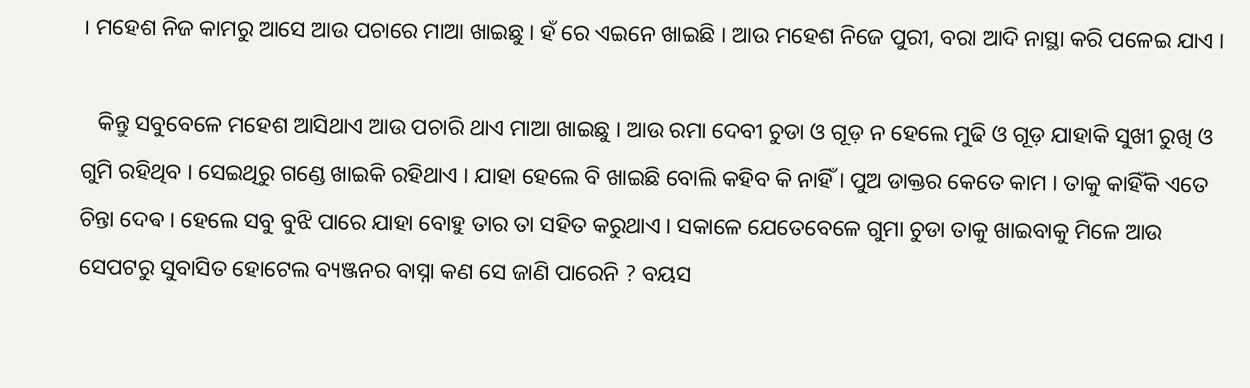। ମହେଶ ନିଜ କାମରୁ ଆସେ ଆଉ ପଚାରେ ମାଆ ଖାଇଛୁ । ହଁ ରେ ଏଇନେ ଖାଇଛି । ଆଉ ମହେଶ ନିଜେ ପୁରୀ, ବରା ଆଦି ନାସ୍ଥା କରି ପଳେଇ ଯାଏ ।

   କିନ୍ତୁ ସବୁବେଳେ ମହେଶ ଆସିଥାଏ ଆଉ ପଚାରି ଥାଏ ମାଆ ଖାଇଛୁ । ଆଉ ରମା ଦେବୀ ଚୁଡା ଓ ଗୂଡ଼ ନ ହେଲେ ମୁଢି ଓ ଗୂଡ଼ ଯାହାକି ସୁଖୀ ରୁଖି ଓ ଗୁମି ରହିଥିବ । ସେଇଥିରୁ ଗଣ୍ଡେ ଖାଇକି ରହିଥାଏ । ଯାହା ହେଲେ ବି ଖାଇଛି ବୋଲି କହିବ କି ନାହିଁ । ପୁଅ ଡାକ୍ତର କେତେ କାମ । ତାକୁ କାହିଁକି ଏତେ ଚିନ୍ତା ଦେଵ । ହେଲେ ସବୁ ବୁଝି ପାରେ ଯାହା ବୋହୁ ତାର ତା ସହିତ କରୁଥାଏ । ସକାଳେ ଯେତେବେଳେ ଗୁମା ଚୁଡା ତାକୁ ଖାଇବାକୁ ମିଳେ ଆଉ ସେପଟରୁ ସୁବାସିତ ହୋଟେଲ ବ୍ୟଞ୍ଜନର ବାସ୍ନା କଣ ସେ ଜାଣି ପାରେନି ? ବୟସ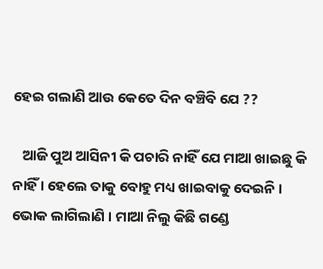ହେଇ ଗଲାଣି ଆଉ କେତେ ଦିନ ବଞ୍ଚିବି ଯେ ??

   ଆଜି ପୁଅ ଆସିନୀ କି ପଚାରି ନାହିଁ ଯେ ମାଆ ଖାଇଛୁ କି ନାହିଁ । ହେଲେ ତାକୁ ବୋହୁ ମଧ୍ୟ ଖାଇବାକୁ ଦେଇନି । ଭୋକ ଲାଗିଲାଣି । ମାଆ ନିଲୁ କିଛି ଗଣ୍ଡେ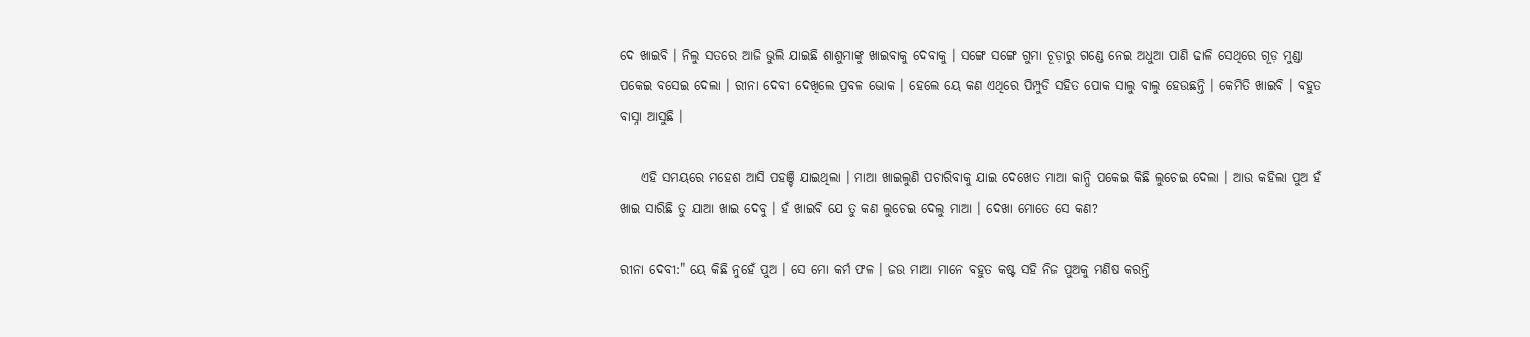ଦେ ଖାଇବି । ନିଲୁ ସତରେ ଆଜି ଭୁଲି ଯାଇଛି ଶାଶୁମାଙ୍କୁ ଖାଇବାକୁ ଦେବାକୁ । ସଙ୍ଗେ ସଙ୍ଗେ ଗୁମା ଚୂଡ଼ାରୁ ଗଣ୍ଡେ ନେଇ ଅଧୁଆ ପାଣି ଢାଳି ସେଥିରେ ଗୂଡ଼ ମୁଣ୍ଡା ପକେଇ ବସେଇ ଦେଲା । ରୀନା ଦେବୀ ଦେଖିଲେ ପ୍ରବଳ ଭୋକ । ହେଲେ ୟେ କଣ ଏଥିରେ ପିମ୍ପୁଡି ସହିତ ପୋକ ସାଲୁ ବାଲୁ ହେଉଛନ୍ତି । କେମିତି ଖାଇବି । ବହୁତ ବାସ୍ନା ଆସୁଛି ।

    ଏହି ସମୟରେ ମହେଶ ଆସି ପହଞ୍ଚି ଯାଇଥିଲା । ମାଆ ଖାଇଲୁଣି ପଚାରିବାକୁ ଯାଇ ଦେଖେତ ମାଆ କାନ୍ଧି ପକେଇ କିଛି ଲୁଚେଇ ଦେଲା । ଆଉ କହିଲା ପୁଅ ହଁ ଖାଇ ସାରିଛି ତୁ ଯାଆ ଖାଇ ଦେବୁ । ହଁ ଖାଇବି ଯେ ତୁ କଣ ଲୁଚେଇ ଦେଲୁ ମାଆ । ଦେଖା ମୋତେ ସେ କଣ?

ରୀନା ଦେବୀ:" ୟେ କିଛି ନୁହେଁ ପୁଅ । ସେ ମୋ କର୍ମ ଫଳ । ଜଉ ମାଆ ମାନେ ବହୁତ କଷ୍ଟ ସହି ନିଜ ପୁଅକୁ ମଣିଷ କରନ୍ତି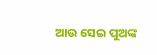ଆଉ ସେଇ ପୁଅଙ୍କ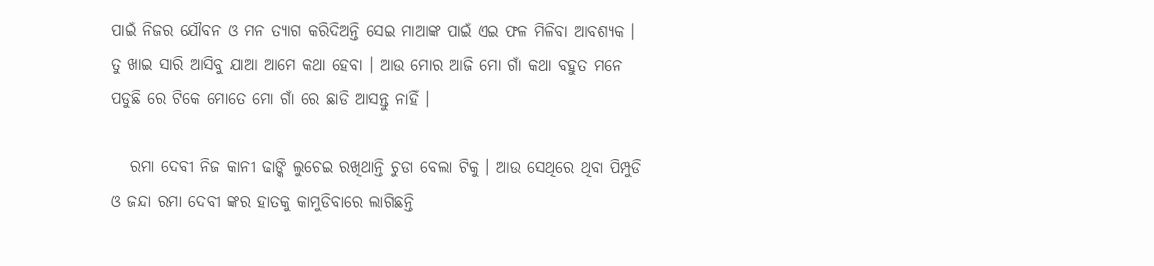ପାଇଁ ନିଜର ଯୌବନ ଓ ମନ ତ୍ୟାଗ କରିଦିଅନ୍ତି ସେଇ ମାଆଙ୍କ ପାଇଁ ଏଇ ଫଳ ମିଳିବା ଆବଶ୍ୟକ । ତୁ ଖାଇ ସାରି ଆସିବୁ ଯାଆ ଆମେ କଥା ହେବା । ଆଉ ମୋର ଆଜି ମୋ ଗାଁ କଥା ବହୁତ ମନେ ପଡୁଛି ରେ ଟିକେ ମୋତେ ମୋ ଗାଁ ରେ ଛାଡି ଆସନ୍ତୁ ନାହିଁ ।

   ରମା ଦେବୀ ନିଜ କାନୀ ଢାଙ୍କି ଲୁଚେଇ ରଖିଥାନ୍ତି ଚୁଡା ବେଲା ଟିକୁ । ଆଉ ସେଥିରେ ଥିବା ପିମ୍ପୁଡି ଓ ଜନ୍ଦା ରମା ଦେବୀ ଙ୍କର ହାତକୁ କାମୁଡିବାରେ ଲାଗିଛନ୍ତି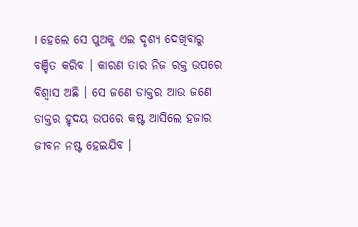। ହେଲେ ସେ ପୁଅକୁ ଏଇ ଦୃଶ୍ୟ ଦେଖିବାରୁ ବଞ୍ଚିତ କରିବ । କାରଣ ତାର ନିଜ ରକ୍ତ ଉପରେ ବିଶ୍ୱାସ ଅଛି । ସେ ଜଣେ ଡାକ୍ତର ଆଉ ଜଣେ ଡାକ୍ତର ହୃଦୟ ଉପରେ କଷ୍ଟ ଆସିଲେ ହଜାର ଜୀବନ ନଷ୍ଟ ହେଇଯିବ ।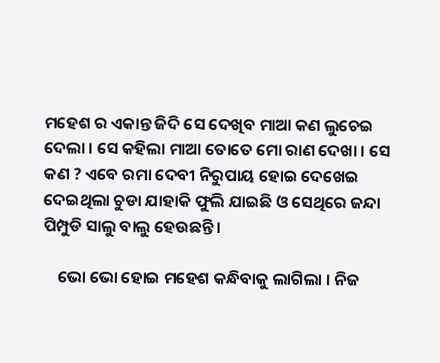ମହେଶ ର ଏକାନ୍ତ ଜିଦି ସେ ଦେଖିବ ମାଆ କଣ ଲୁଚେଇ ଦେଲା । ସେ କହିଲା ମାଆ ତୋତେ ମୋ ରାଣ ଦେଖା । ସେ କଣ ? ଏବେ ରମା ଦେବୀ ନିରୁପାୟ ହୋଇ ଦେଖେଇ ଦେଇଥିଲା ଚୁଡା ଯାହାକି ଫୁଲି ଯାଇଛି ଓ ସେଥିରେ ଜନ୍ଦା ପିମ୍ପୁଡି ସାଲୁ ବାଲୁ ହେଉଛନ୍ତି ।

    ଭୋ ଭୋ ହୋଇ ମହେଶ କନ୍ଧିବାକୁ ଲାଗିଲା । ନିଜ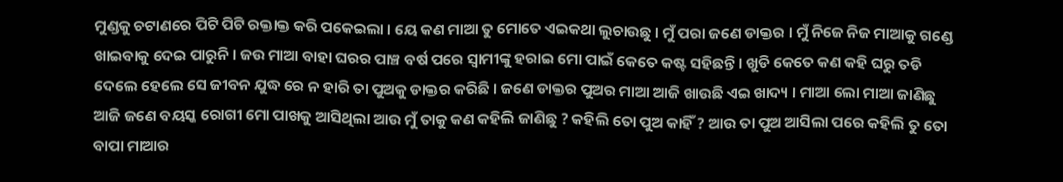ମୁଣ୍ଡକୁ ଚଟାଣରେ ପିଟି ପିଟି ରକ୍ତାକ୍ତ କରି ପକେଇଲା । ୟେ କଣ ମାଆ ତୁ ମୋତେ ଏଇକଥା ଲୁଚାଉଛୁ । ମୁଁ ପରା ଜଣେ ଡାକ୍ତର । ମୁଁ ନିଜେ ନିଜ ମାଆକୁ ଗଣ୍ଡେ ଖାଇବାକୁ ଦେଇ ପାରୁନି । ଜଉ ମାଆ ବାହା ଘରର ପାଞ୍ଚ ବର୍ଷ ପରେ ସ୍ୱାମୀଙ୍କୁ ହରାଇ ମୋ ପାଇଁ କେତେ କଷ୍ଟ ସହିଛନ୍ତି । ଖୁଡି କେତେ କଣ କହି ଘରୁ ତଡି ଦେଲେ ହେଲେ ସେ ଜୀବନ ଯୁଦ୍ଧ ରେ ନ ହାରି ତା ପୁଅକୁ ଡାକ୍ତର କରିଛି । ଜଣେ ଡାକ୍ତର ପୁଅର ମାଆ ଆଜି ଖାଉଛି ଏଇ ଖାଦ୍ୟ । ମାଆ ଲୋ ମାଆ ଜାଣିଛୁ ଆଜି ଜଣେ ବୟସ୍କ ରୋଗୀ ମୋ ପାଖକୁ ଆସିଥିଲା ଆଉ ମୁଁ ତାକୁ କଣ କହିଲି ଜାଣିଛୁ ? କହିଲି ତୋ ପୁଅ କାହିଁ ? ଆଉ ତା ପୁଅ ଆସିଲା ପରେ କହିଲି ତୁ ତୋ ବାପା ମାଆର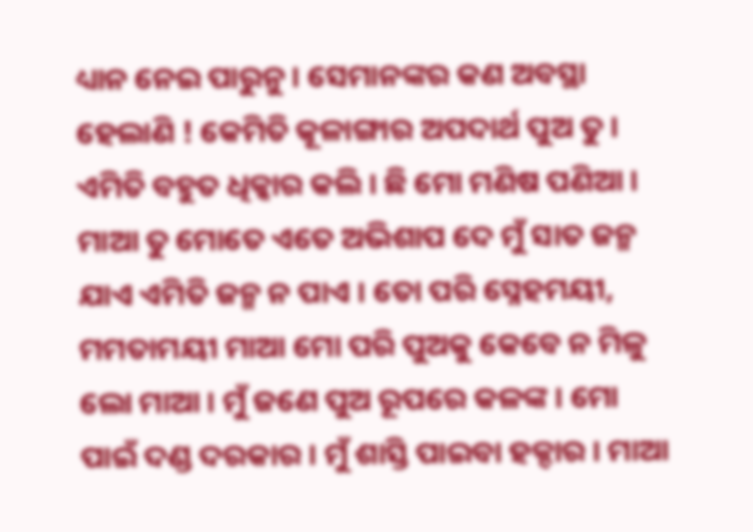ଧ୍ୟାନ ନେଇ ପାରୁନୁ । ସେମାନଙ୍କର କଣ ଅବସ୍ଥା ହେଲାଣି ! କେମିତି କୂଳାଙ୍ଗାର ଅପଦାର୍ଥ ପୁଅ ତୁ । ଏମିତି ବହୁତ ଧିକ୍କାର କଲି । ଛି ମୋ ମଣିଷ ପଣିଆ । ମାଆ ତୁ ମୋତେ ଏତେ ଅଭିଶାପ ଦେ ମୁଁ ସାତ ଜନ୍ମ ଯାଏ ଏମିତି ଜନ୍ମ ନ ପାଏ । ତୋ ପରି ସ୍ନେହମୟୀ, ମମତାମୟୀ ମାଆ ମୋ ପରି ପୁଅକୁ କେବେ ନ ମିଳୁ ଲୋ ମାଆ । ମୁଁ ଜଣେ ପୁଅ ରୂପରେ କଳଙ୍କ । ମୋ ପାଇଁ ଦଣ୍ଡ ଦରକାର । ମୁଁ ଶାସ୍ତି ପାଇବା ହକ୍ଦାର । ମାଆ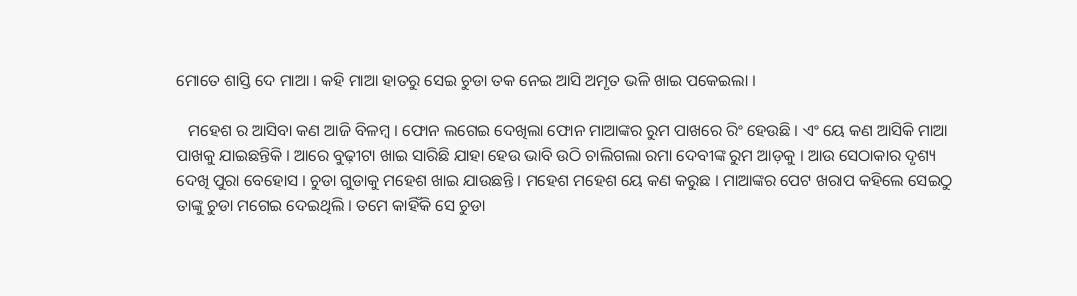ମୋତେ ଶାସ୍ତି ଦେ ମାଆ । କହି ମାଆ ହାତରୁ ସେଇ ଚୁଡା ତକ ନେଇ ଆସି ଅମୃତ ଭଳି ଖାଇ ପକେଇଲା ।

   ମହେଶ ର ଆସିବା କଣ ଆଜି ବିଳମ୍ବ । ଫୋନ ଲଗେଇ ଦେଖିଲା ଫୋନ ମାଆଙ୍କର ରୁମ ପାଖରେ ରିଂ ହେଉଛି । ଏଂ ୟେ କଣ ଆସିକି ମାଆ ପାଖକୁ ଯାଇଛନ୍ତିକି । ଆରେ ବୁଢ଼ୀଟା ଖାଇ ସାରିଛି ଯାହା ହେଉ ଭାବି ଉଠି ଚାଲିଗଲା ରମା ଦେବୀଙ୍କ ରୁମ ଆଡ଼କୁ । ଆଉ ସେଠାକାର ଦୃଶ୍ୟ ଦେଖି ପୁରା ବେହୋସ । ଚୁଡା ଗୁଡାକୁ ମହେଶ ଖାଇ ଯାଉଛନ୍ତି । ମହେଶ ମହେଶ ୟେ କଣ କରୁଛ । ମାଆଙ୍କର ପେଟ ଖରାପ କହିଲେ ସେଇଠୁ ତାଙ୍କୁ ଚୁଡା ମଗେଇ ଦେଇଥିଲି । ତମେ କାହିଁକି ସେ ଚୁଡା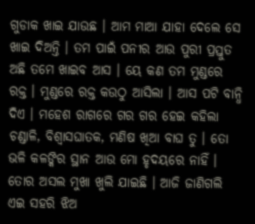ଗୁଡାକ ଖାଇ ଯାଉଛ । ଆମ ମାଆ ଯାହା ଦେଲେ ସେ ଖାଇ ଦିଅନ୍ତି । ତମ ପାଇଁ ପନୀର ଆଉ ପୁରୀ ପ୍ରସ୍ତୁତ ଅଛି ତମେ ଖାଇବ ଆସ । ୟେ କଣ ତମ ମୁଣ୍ଡରେ ରକ୍ତ । ମୁଣ୍ଡରେ ରକ୍ତ କଉଠୁ ଆସିଲା । ଆସ ପଟି ବାନ୍ଧି ଦିଏ । ମହେଶ ରାଗରେ ଗର ଗର ହେଇ କହିଲା ଚଣ୍ଡାଳି, ବିଶ୍ୱାସଘାତକ, ମଣିଷ ଖିଆ ବାଘ ତୁ । ତୋ ଭଳି କଳଙ୍କିର ସ୍ଥାନ ଆଉ ମୋ ହୃଦୟରେ ନାହିଁ । ତୋର ଅସଲ ମୁଖା ଖୁଲି ଯାଇଛି । ଆଜି ଜାଣିଗଲି ଏଇ ସହରି ଝିଅ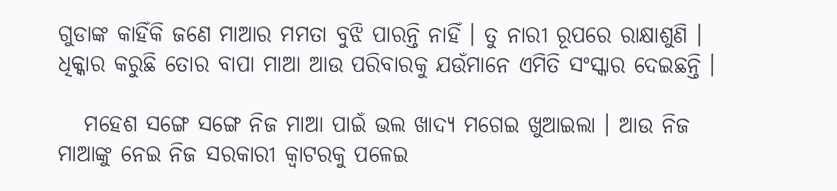ଗୁଡାଙ୍କ କାହିଁକି ଜଣେ ମାଆର ମମତା ବୁଝି ପାରନ୍ତି ନାହିଁ । ତୁ ନାରୀ ରୂପରେ ରାକ୍ଷାଶୁଣି । ଧିକ୍କାର କରୁଛି ତୋର ବାପା ମାଆ ଆଉ ପରିବାରକୁ ଯଉଁମାନେ ଏମିତି ସଂସ୍କାର ଦେଇଛନ୍ତି ।

   ମହେଶ ସଙ୍ଗେ ସଙ୍ଗେ ନିଜ ମାଆ ପାଇଁ ଭଲ ଖାଦ୍ୟ ମଗେଇ ଖୁଆଇଲା । ଆଉ ନିଜ ମାଆଙ୍କୁ ନେଇ ନିଜ ସରକାରୀ କ୍ୱାଟରକୁ ପଳେଇ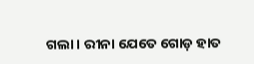ଗଲା । ରୀନା ଯେତେ ଗୋଡ଼ ହାତ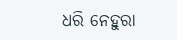ଧରି ନେହୁରା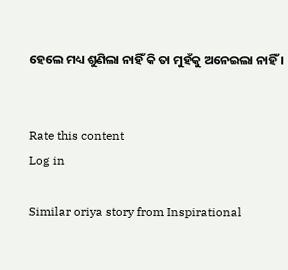ହେଲେ ମଧ୍ୟ ଶୁଣିଲା ନାହିଁ କି ତା ମୁହଁକୁ ଅନେଇଲା ନାହିଁ ।


Rate this content
Log in

Similar oriya story from Inspirational